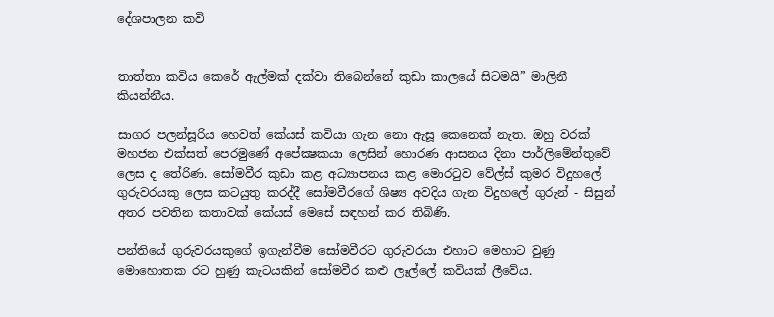දේශපාලන කවි


තාත්තා කවිය කෙරේ ඇල්මක් දක්වා තිබෙන්නේ කුඩා කාලයේ සිටමයි” මාලිනී කියන්නීය.

සාගර පලන්සූරිය හෙවත් කේයස් කවියා ගැන නො ඇසූ කෙනෙක් නැත. ඔහු වරක් මහජන එක්සත් පෙරමුණේ අපේක්‍ෂකයා ලෙසින් හොරණ ආසනය දිනා පාර්ලිමේන්තුවේ ලෙස ද තේරිණ. සෝමවීර කුඩා කළ අධ්‍යාපනය කළ මොරටුව වේල්ස් කුමර විදුහලේ ගුරුවරයකු ලෙස කටයුතු කරද්දී සෝමවීරගේ ශිෂ්‍ය අවදිය ගැන විදුහලේ ගුරුන් - සිසුන් අතර පවතින කතාවක් කේයස් මෙසේ සඳහන් කර තිබිණි.

පන්තියේ ගුරුවරයකුගේ ඉගැන්වීම සෝමවීරට ගුරුවරයා එහාට මෙහාට වුණු මොහොතක රට හුණු කැටයකින් සෝමවීර කළු ලෑල්ලේ කවියක් ලීවේය.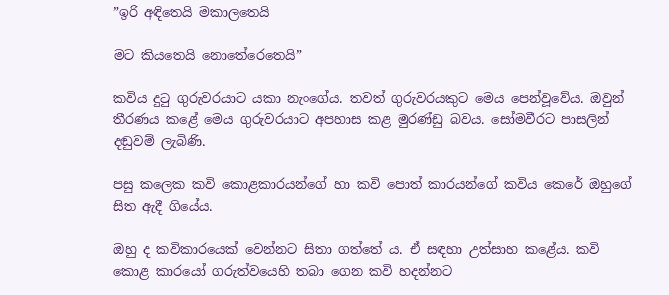”ඉරි අඳිතෙයි මකාලතෙයි

මට කියතෙයි නොතේරෙතෙයි”

කවිය දුටු ගුරුවරයාට යකා නැංගේය. තවත් ගුරුවරයකුට මෙය පෙන්වූවේය. ඔවුන් තීරණය කළේ මෙය ගුරුවරයාට අපහාස කළ මුරණ්ඩු බවය. සෝමවීරට පාසලින් දඬුවම් ලැබිණි.

පසු කලෙක කවි කොළකාරයන්ගේ හා කවි පොත් කාරයන්ගේ කවිය කෙරේ ඔහුගේ සිත ඇදී ගියේය.

ඔහු ද කවිකාරයෙක් වෙන්නට සිතා ගත්තේ ය. ඒ සඳහා උත්සාහ කළේය. කවි කොළ කාරයෝ ගරුත්වයෙහි තබා ගෙන කවි හදන්නට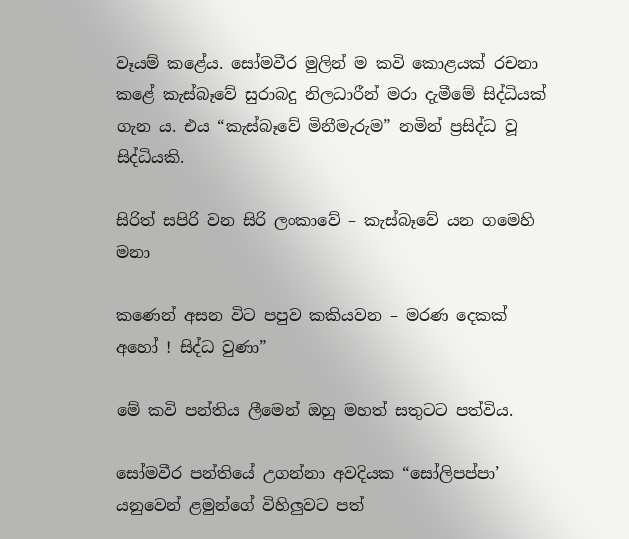වෑයම් කළේය. සෝමවීර මුලින් ම කවි කොළයක් රචනා කළේ කැස්බෑවේ සුරාබදු නිලධාරීන් මරා දැමීමේ සිද්ධියක් ගැන ය. එය “කැස්බෑවේ මිනීමැරුම” නමින් ප්‍රසිද්ධ වූ සිද්ධියකි.

සිරිත් සපිරි වන සිරි ලංකාවේ – කැස්බෑවේ යන ගමෙහි මනා

කණෙන් අසන විට පපුව කකියවන – මරණ දෙකක් අහෝ ! සිද්ධ වුණා”

මේ කවි පන්තිය ලීමෙන් ඔහු මහත් සතුටට පත්විය.

සෝමවීර පන්තියේ උගන්නා අවදියක “සෝලිපප්පා’ යනුවෙන් ළමුන්ගේ විහිලුවට පත්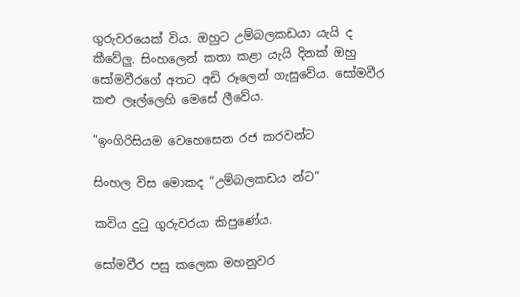ගුරුවරයෙක් විය. ඔහුට උම්බලකඩයා යැයි ද කීවේලු. සිංහලෙන් කතා කළා යැයි දිනක් ඔහු සෝමවීරගේ අතට අඩි රූලෙන් ගැසුවේය. සෝමවීර කළු ලෑල්ලෙහි මෙසේ ලීවේය.

”ඉංගිරිසියම වෙහෙසෙන රජ කරවන්ට

සිංහල විස මොකද “උම්බලකඩය න්ට”

කවිය දුටු ගුරුවරයා කිපුණේය.

සෝමවීර පසු කලෙක මහනුවර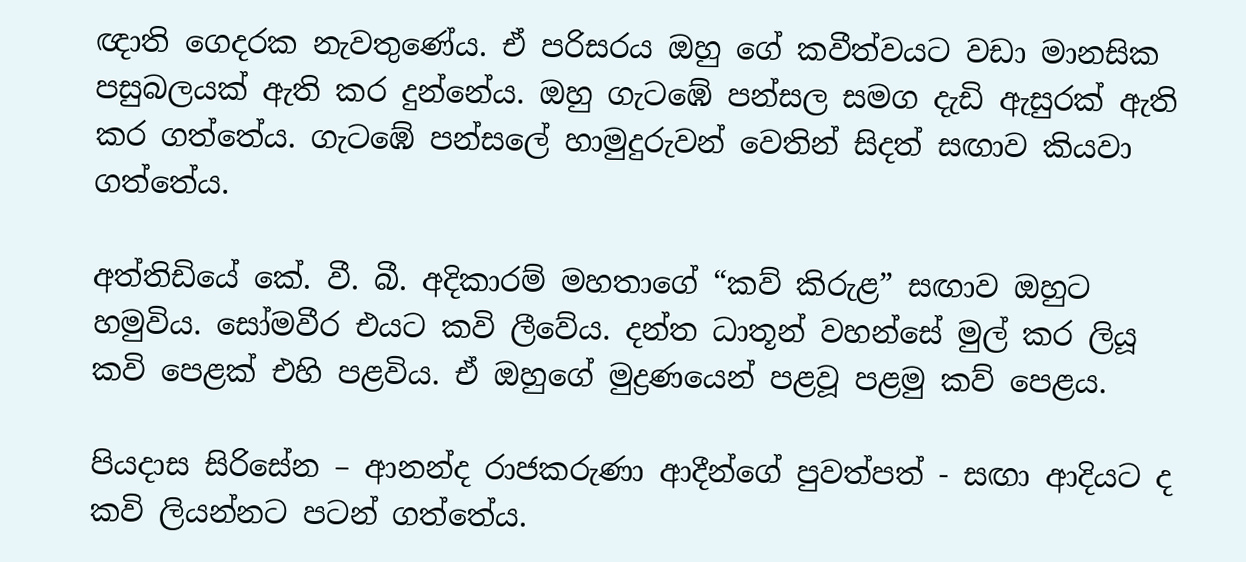ඥාති ගෙදරක නැවතුණේය. ඒ පරිසරය ඔහු ගේ කවීත්වයට වඩා මානසික පසුබලයක් ඇති කර දුන්නේය. ඔහු ගැටඹේ පන්සල සමග දැඩි ඇසුරක් ඇති කර ගත්තේය. ගැටඹේ පන්සලේ හාමුදුරුවන් වෙතින් සිදත් සඟාව කියවා ගත්තේය.

අත්තිඩියේ කේ. වී. බී. අදිකාරම් මහතාගේ “කව් කිරුළ” සඟාව ඔහුට හමුවිය. සෝමවීර එයට කවි ලීවේය. දන්ත ධාතූන් වහන්සේ මුල් කර ලියූ කවි පෙළක් එහි පළවිය. ඒ ඔහුගේ මුද්‍රණයෙන් පළවූ පළමු කව් පෙළය.

පියදාස සිරිසේන – ආනන්ද රාජකරුණා ආදීන්ගේ පුවත්පත් - සඟා ආදියට ද කවි ලියන්නට පටන් ගත්තේය.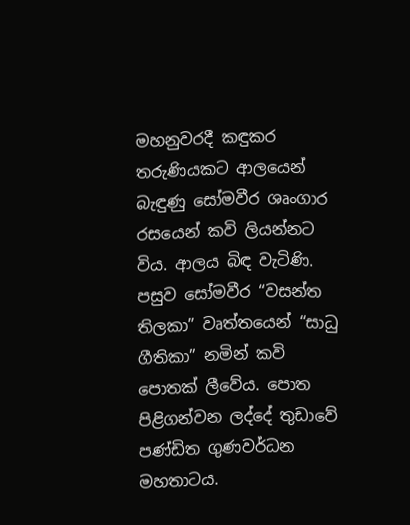මහනුවරදී කඳුකර තරුණියකට ආලයෙන් බැඳුණු සෝමවීර ශෘංගාර රසයෙන් කවි ලියන්නට විය. ආලය බිඳ වැටිණි. පසුව සෝමවීර “වසන්ත තිලකා” වෘත්තයෙන් “සාධු ගීතිකා” නමින් කවි පොතක් ලීවේය. පොත පිළිගන්වන ලද්දේ තුඩාවේ පණ්ඩිත ගුණවර්ධන මහතාටය.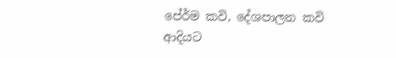පේ‍ර්ම කවි, දේශපාලන කවි ආදියට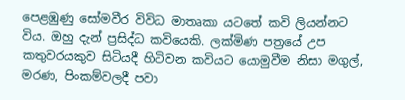පෙළඹුණු සෝමවීර විවිධ මාතෘකා යටතේ කවි ලියන්නට විය. ඔහු දැන් ප්‍රසිද්ධ කවියෙකි. ලක්මිණ පත්‍රයේ උප කතුවරයකුව සිටියදී හිටිවන කවියට යොමුවීම නිසා මගුල්, මරණ, පිංකම්වලදී පවා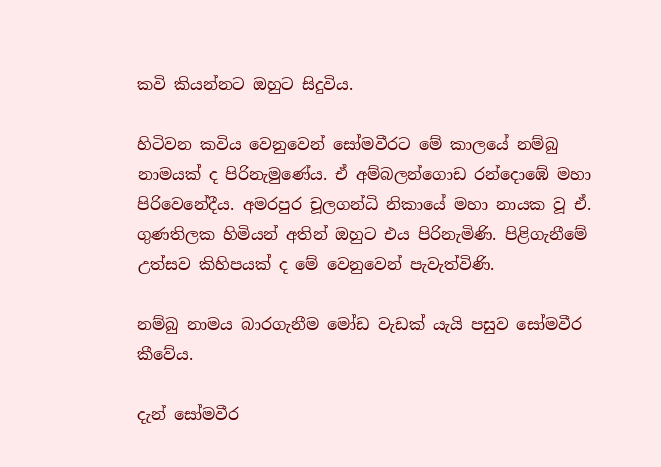කවි කියන්නට ඔහුට සිදුවිය.

හිටිවන කවිය වෙනුවෙන් සෝමවීරට මේ කාලයේ නම්බු නාමයක් ද පිරිනැමුණේය. ඒ අම්බලන්ගොඩ රන්දොඹේ මහා පිරිවෙනේදීය. අමරපුර චූලගන්ධි නිකායේ මහා නායක වූ ඒ. ගුණතිලක හිමියන් අතින් ඔහුට එය පිරිනැමිණි. පිළිගැනීමේ උත්සව කිහිපයක් ද මේ වෙනුවෙන් පැවැත්විණි.

නම්බු නාමය බාරගැනීම මෝඩ වැඩක් යැයි පසුව සෝමවීර කීවේය.

දැන් සෝමවීර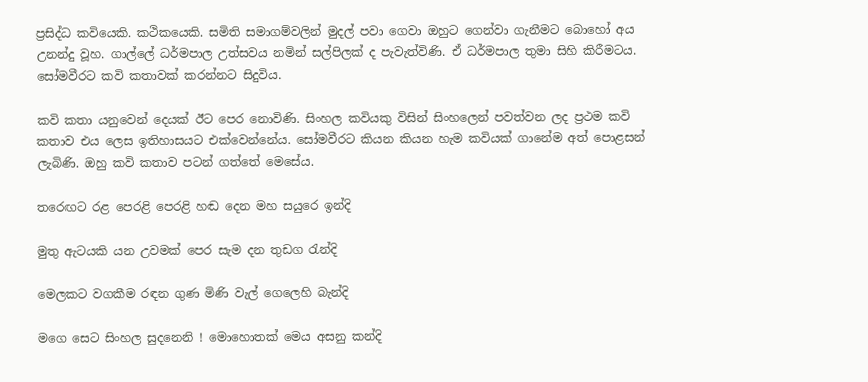ප්‍රසිද්ධ කවියෙකි. කථිකයෙකි. සමිති සමාගම්වලින් මුදල් පවා ගෙවා ඔහුට ගෙන්වා ගැනීමට බොහෝ අය උනන්දු වූහ. ගාල්ලේ ධර්මපාල උත්සවය නමින් සල්පිලක් ද පැවැත්විණි. ඒ ධර්මපාල තුමා සිහි කිරීමටය. සෝමවීරට කවි කතාවක් කරන්නට සිදුවිය.

කවි කතා යනුවෙන් දෙයක් ඊට පෙර නොවිණි. සිංහල කවියකු විසින් සිංහලෙන් පවත්වන ලද ප්‍රථම කවි කතාව එය ලෙස ඉතිහාසයට එක්වෙන්නේය. සෝමවීරට කියන කියන හැම කවියක් ගානේම අත් පොළසන් ලැබිණි. ඔහු කවි කතාව පටන් ගත්තේ මෙසේය.

තරෙඟට රළ පෙරළි පෙරළි හඬ දෙන මහ සයුරෙ ඉන්දි

මුතු ඇටයකි යන උවමක් පෙර සැම දන තුඩග රැන්දි

මෙලකට වගකීම රඳන ගුණ මිණි වැල් ගෙලෙහි බැන්දි

මගෙ සෙට සිංහල සුදනෙනි ! මොහොතක් මෙය අසනු කන්දි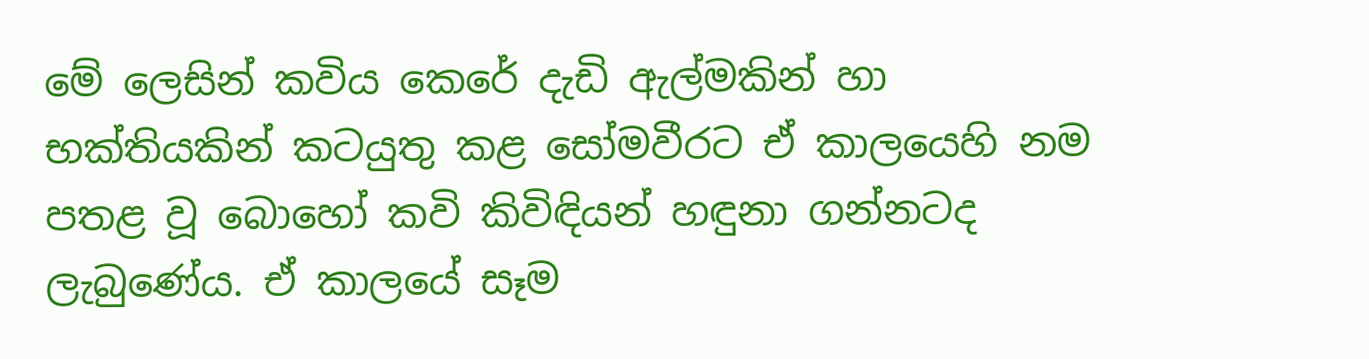මේ ලෙසින් කවිය කෙරේ දැඩි ඇල්මකින් හා භක්තියකින් කටයුතු කළ සෝමවීරට ඒ කාලයෙහි නම පතළ වූ බොහෝ කවි කිවිඳියන් හඳුනා ගන්නටද ලැබුණේය. ඒ කාලයේ සෑම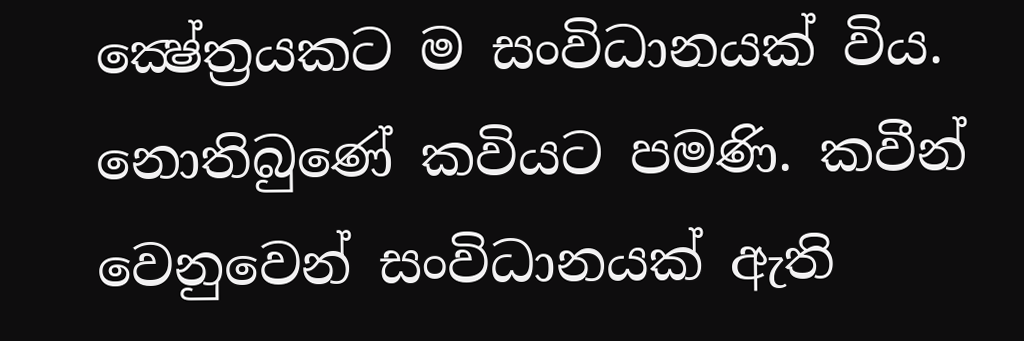ක්‍ෂේත්‍රයකට ම සංවිධානයක් විය. නොතිබුණේ කවියට පමණි. කවීන් වෙනුවෙන් සංවිධානයක් ඇති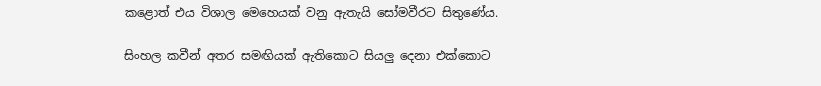කළොත් එය විශාල මෙහෙයක් වනු ඇතැයි සෝමවීරට සිතුණේය.

සිංහල කවීන් අතර සමඟියක් ඇතිකොට සියලු දෙනා එක්කොට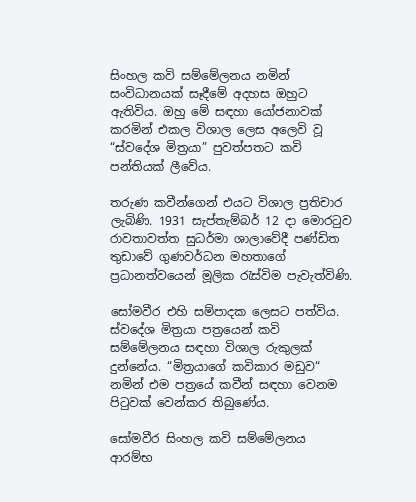සිංහල කවි සම්මේලනය නමින් සංවිධානයක් සෑදීමේ අදහස ඔහුට ඇතිවිය. ඔහු මේ සඳහා යෝජනාවක් කරමින් එකල විශාල ලෙස අලෙවි වූ “ස්වදේශ මිත්‍රයා” පුවත්පතට කවි පන්තියක් ලීවේය.

තරුණ කවීන්ගෙන් එයට විශාල ප්‍රතිචාර ලැබිණි. 1931 සැප්තැම්බර් 12 දා මොරටුව රාවතාවත්ත සුධර්මා ශාලාවේදී පණ්ඩිත තුඩාවේ ගුණවර්ධන මහතාගේ ප්‍රධානත්වයෙන් මූලික රැස්විම පැවැත්විණි.

සෝමවීර එහි සම්පාදක ලෙසට පත්විය. ස්වදේශ මිත්‍රයා පත්‍රයෙන් කවි සම්මේලනය සඳහා විශාල රුකුලක් දුන්නේය. “මිත්‍රයාගේ කවිකාර මඩුව“ නමින් එම පත්‍රයේ කවීන් සඳහා වෙනම පිටුවක් වෙන්කර තිබුණේය.

සෝමවීර සිංහල කවි සම්මේලනය ආරම්භ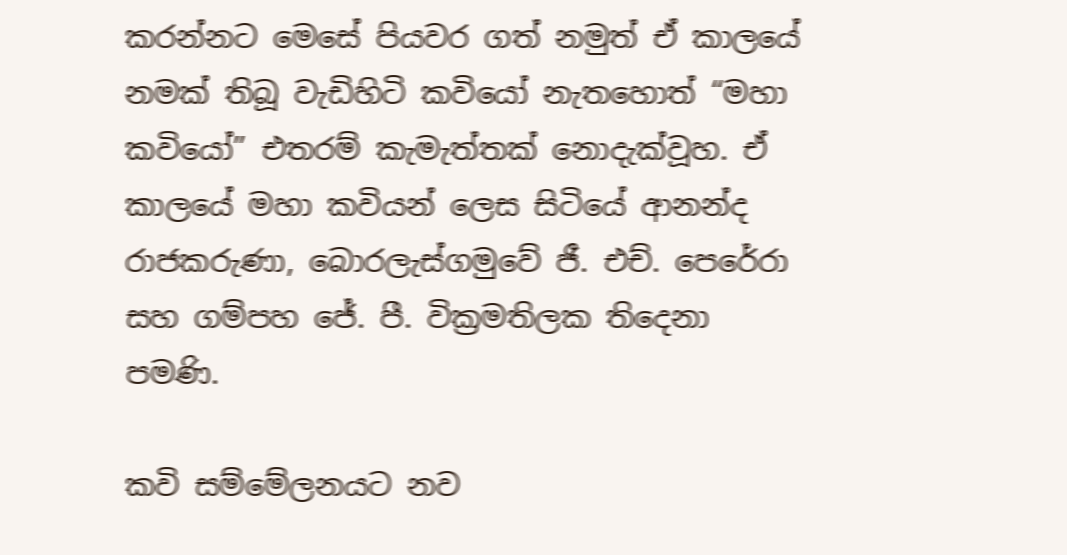කරන්නට මෙසේ පියවර ගත් නමුත් ඒ කාලයේ නමක් තිබූ වැඩිහිටි කවියෝ නැතහොත් “මහා කවියෝ” එතරම් කැමැත්තක් නොදැක්වූහ. ඒ කාලයේ මහා කවියන් ලෙස සිටියේ ආනන්ද රාජකරුණා, බොරලැස්ගමුවේ ජී. එච්. පෙරේරා සහ ගම්පහ ජේ. පී. වික්‍රමතිලක තිදෙනා පමණි.

කවි සම්මේලනයට නව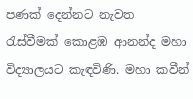පණක් දෙන්නට නැවත රැස්වීමක් කොළඹ ආනන්ද මහා විද්‍යාලයට කැඳවිණි. මහා කවීන්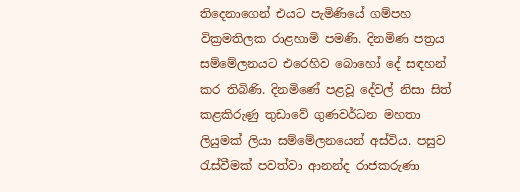තිදෙනාගෙන් එයට පැමිණියේ ගම්පහ වික්‍රමතිලක රාළහාමි පමණි. දිනමිණ පත්‍රය සම්මේලනයට එරෙහිව බොහෝ දේ සඳහන් කර තිබිණි. දිනමිණේ පළවූ දේවල් නිසා සිත් කළකිරුණු තුඩාවේ ගුණවර්ධන මහතා ලියුමක් ලියා සම්මේලනයෙන් අස්විය. පසුව රැස්වීමක් පවත්වා ආනන්ද රාජකරුණා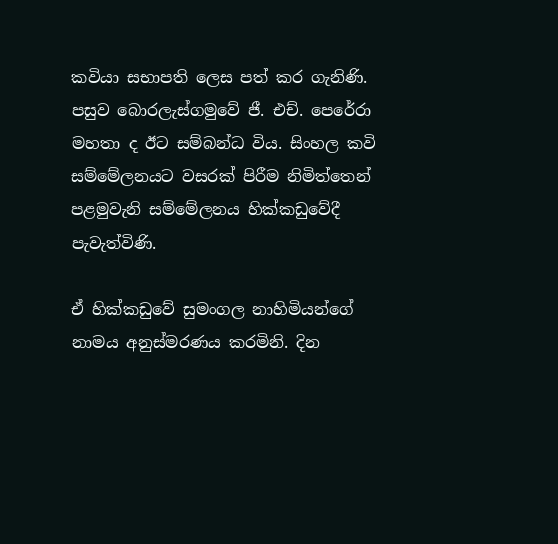කවියා සභාපති ලෙස පත් කර ගැනිණි. පසුව බොරලැස්ගමුවේ ජී. එච්. පෙරේරා මහතා ද ඊට සම්බන්ධ විය. සිංහල කවි සම්මේලනයට වසරක් පිරීම නිමිත්තෙන් පළමුවැනි සම්මේලනය හික්කඩුවේදී පැවැත්විණි.

ඒ හික්කඩුවේ සුමංගල නාහිමියන්ගේ නාමය අනුස්මරණය කරමිනි. දින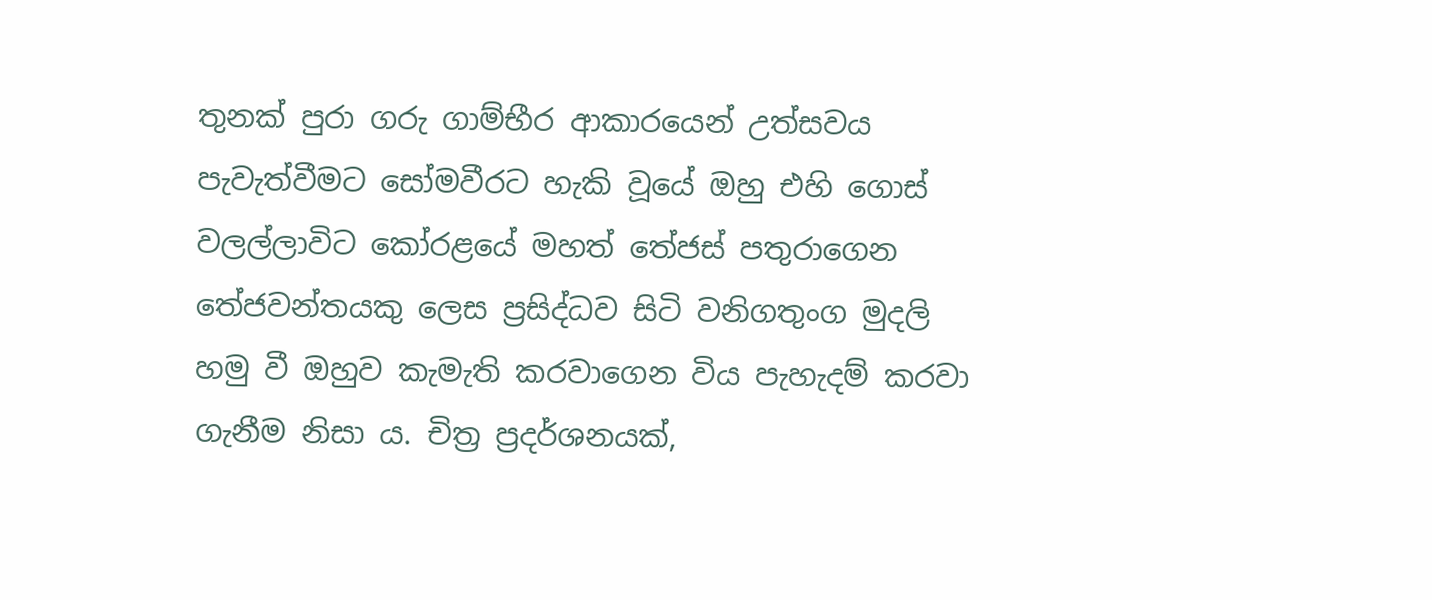තුනක් පුරා ගරු ගාම්භීර ආකාරයෙන් උත්සවය පැවැත්වීමට සෝමවීරට හැකි වූයේ ඔහු එහි ගොස් වලල්ලාවිට කෝරළයේ මහත් තේජස් පතුරාගෙන තේජවන්තයකු ලෙස ප්‍රසිද්ධව සිටි වනිගතුංග මුදලි හමු වී ඔහුව කැමැති කරවාගෙන විය පැහැදම් කරවා ගැනීම නිසා ය. චිත්‍ර ප්‍රදර්ශනයක්,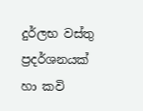දුර්ලභ වස්තු ප්‍රදර්ශනයක් හා කවි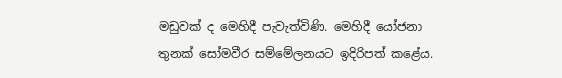මඩුවක් ද මෙහිදී පැවැත්විණි. මෙහිදී යෝජනා තුනක් සෝමවීර සම්මේලනයට ඉදිරිපත් කළේය.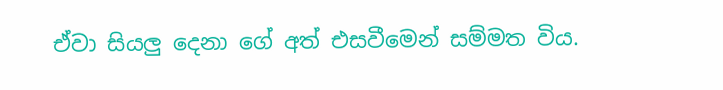ඒවා සියලු දෙනා ගේ අත් එසවීමෙන් සම්මත විය.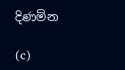දිණමින

(c)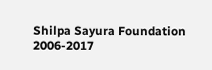Shilpa Sayura Foundation 2006-2017